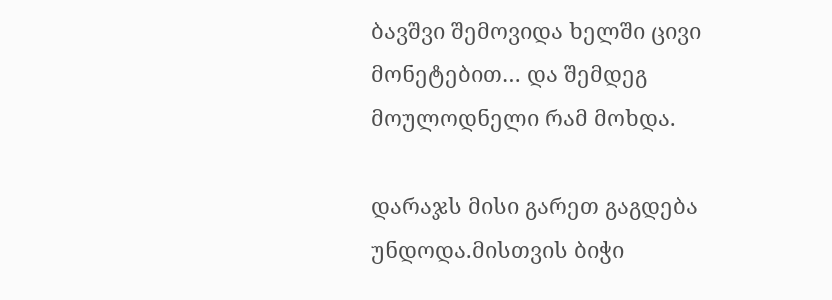ბავშვი შემოვიდა ხელში ცივი მონეტებით… და შემდეგ მოულოდნელი რამ მოხდა.

დარაჯს მისი გარეთ გაგდება უნდოდა.მისთვის ბიჭი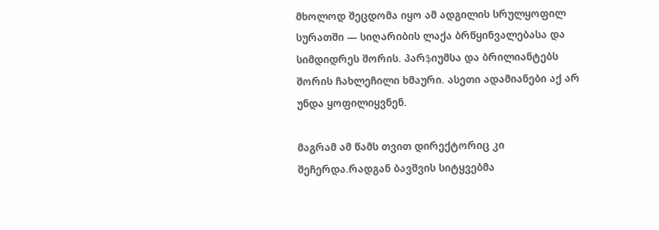მხოლოდ შეცდომა იყო ამ ადგილის სრულყოფილ სურათში — სიღარიბის ლაქა ბრწყინვალებასა და სიმდიდრეს შორის. პარֆიუმსა და ბრილიანტებს შორის ჩახლეჩილი ხმაური. ასეთი ადამიანები აქ არ უნდა ყოფილიყვნენ.

მაგრამ ამ წამს თვით დირექტორიც კი შეჩერდა.რადგან ბავშვის სიტყვებმა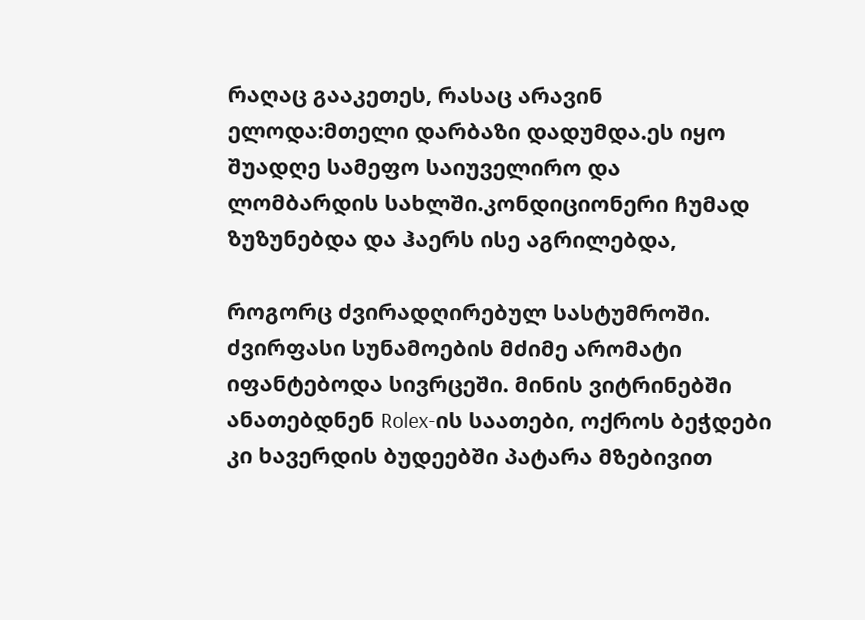რაღაც გააკეთეს, რასაც არავინ ელოდა:მთელი დარბაზი დადუმდა.ეს იყო შუადღე სამეფო საიუველირო და ლომბარდის სახლში.კონდიციონერი ჩუმად ზუზუნებდა და ჰაერს ისე აგრილებდა,

როგორც ძვირადღირებულ სასტუმროში. ძვირფასი სუნამოების მძიმე არომატი იფანტებოდა სივრცეში. მინის ვიტრინებში ანათებდნენ Rolex-ის საათები, ოქროს ბეჭდები კი ხავერდის ბუდეებში პატარა მზებივით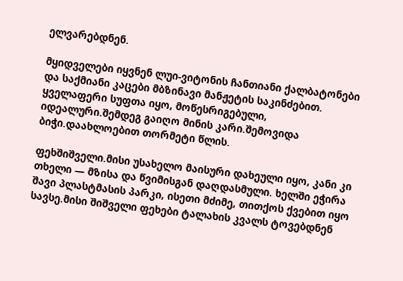ელვარებდნენ.

მყიდველები იყვნენ ლუი-ვიტონის ჩანთიანი ქალბატონები და საქმიანი კაცები მბზინავი მანჟეტის საკინძებით. ყველაფერი სუფთა იყო, მოწესრიგებული, იდეალური.შემდეგ გაიღო მინის კარი.შემოვიდა ბიჭი.დაახლოებით თორმეტი წლის.

ფეხშიშველი.მისი უსახელო მაისური დახეული იყო, კანი კი თხელი — მზისა და წვიმისგან დაღდასმული. ხელში ეჭირა შავი პლასტმასის პარკი, ისეთი მძიმე, თითქოს ქვებით იყო სავსე.მისი შიშველი ფეხები ტალახის კვალს ტოვებდნენ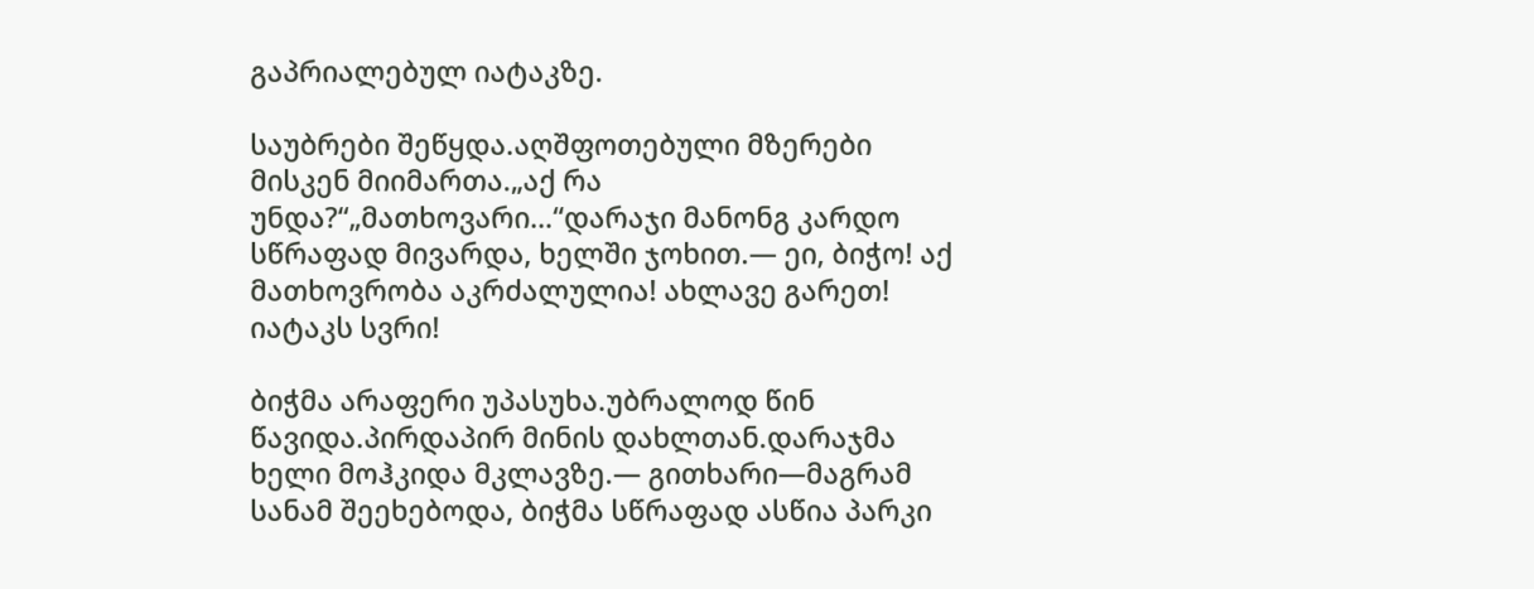გაპრიალებულ იატაკზე.

საუბრები შეწყდა.აღშფოთებული მზერები მისკენ მიიმართა.„აქ რა უნდა?“„მათხოვარი…“დარაჯი მანონგ კარდო სწრაფად მივარდა, ხელში ჯოხით.— ეი, ბიჭო! აქ მათხოვრობა აკრძალულია! ახლავე გარეთ! იატაკს სვრი!

ბიჭმა არაფერი უპასუხა.უბრალოდ წინ წავიდა.პირდაპირ მინის დახლთან.დარაჯმა ხელი მოჰკიდა მკლავზე.— გითხარი—მაგრამ სანამ შეეხებოდა, ბიჭმა სწრაფად ასწია პარკი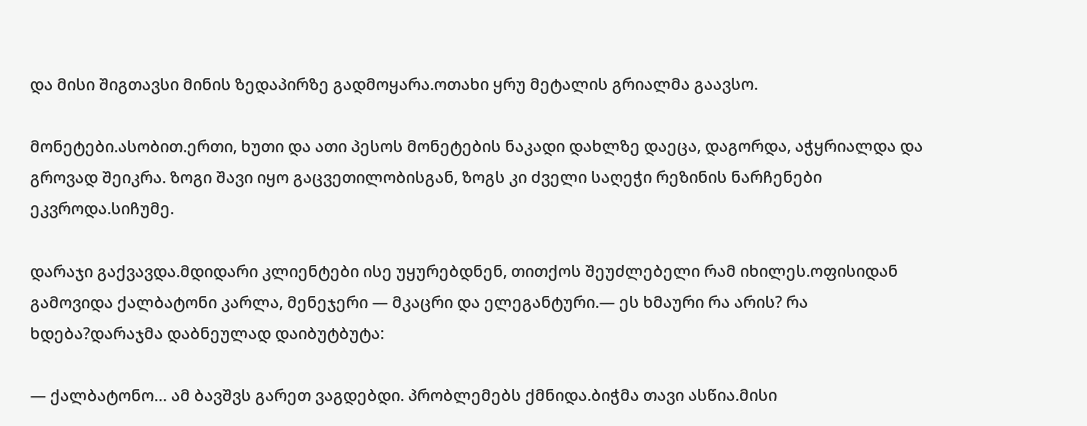და მისი შიგთავსი მინის ზედაპირზე გადმოყარა.ოთახი ყრუ მეტალის გრიალმა გაავსო.

მონეტები.ასობით.ერთი, ხუთი და ათი პესოს მონეტების ნაკადი დახლზე დაეცა, დაგორდა, აჭყრიალდა და გროვად შეიკრა. ზოგი შავი იყო გაცვეთილობისგან, ზოგს კი ძველი საღეჭი რეზინის ნარჩენები ეკვროდა.სიჩუმე.

დარაჯი გაქვავდა.მდიდარი კლიენტები ისე უყურებდნენ, თითქოს შეუძლებელი რამ იხილეს.ოფისიდან გამოვიდა ქალბატონი კარლა, მენეჯერი — მკაცრი და ელეგანტური.— ეს ხმაური რა არის? რა ხდება?დარაჯმა დაბნეულად დაიბუტბუტა:

— ქალბატონო… ამ ბავშვს გარეთ ვაგდებდი. პრობლემებს ქმნიდა.ბიჭმა თავი ასწია.მისი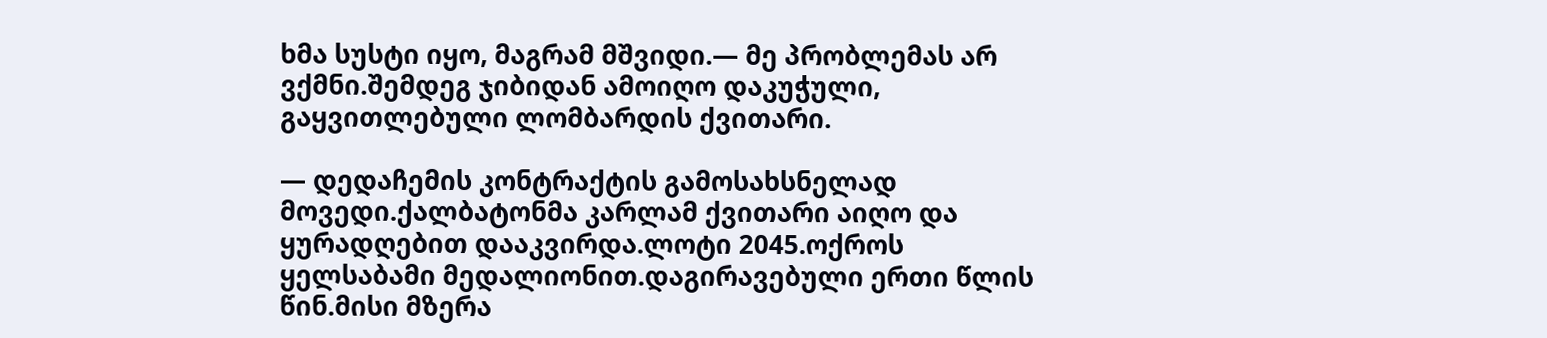ხმა სუსტი იყო, მაგრამ მშვიდი.— მე პრობლემას არ ვქმნი.შემდეგ ჯიბიდან ამოიღო დაკუჭული, გაყვითლებული ლომბარდის ქვითარი.

— დედაჩემის კონტრაქტის გამოსახსნელად მოვედი.ქალბატონმა კარლამ ქვითარი აიღო და ყურადღებით დააკვირდა.ლოტი 2045.ოქროს ყელსაბამი მედალიონით.დაგირავებული ერთი წლის წინ.მისი მზერა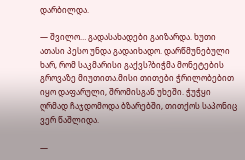დარბილდა.

— შვილო… გადასახადები გაიზარდა. ხუთი ათასი პესო უნდა გადაიხადო. დარწმუნებული ხარ, რომ საკმარისი გაქვს?ბიჭმა მონეტების გროვაზე მიუთითა.მისი თითები ჭრილობებით იყო დაფარული, შრომისგან უხეში. ჭუჭყი ღრმად ჩაჯდომოდა ბზარებში, თითქოს საპონიც ვერ წაშლიდა.

—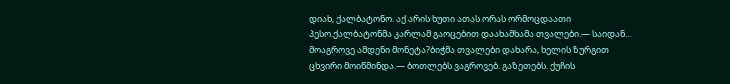დიახ, ქალბატონო. აქ არის ხუთი ათას ორას ორმოცდაათი პესო.ქალბატონმა კარლამ გაოცებით დაახამხამა თვალები.— საიდან… მოაგროვე ამდენი მონეტა?ბიჭმა თვალები დახარა, ხელის ზურგით ცხვირი მოიწმინდა.— ბოთლებს ვაგროვებ. გაზეთებს. ქუჩის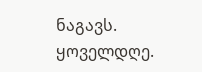ნაგავს. ყოველდღე.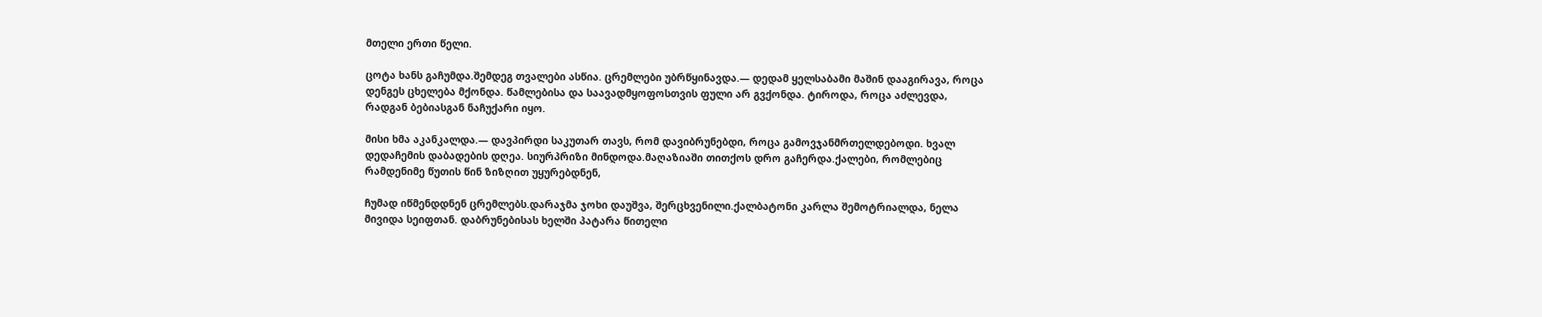მთელი ერთი წელი.

ცოტა ხანს გაჩუმდა.შემდეგ თვალები ასწია. ცრემლები უბრწყინავდა.— დედამ ყელსაბამი მაშინ დააგირავა, როცა დენგეს ცხელება მქონდა. წამლებისა და საავადმყოფოსთვის ფული არ გვქონდა. ტიროდა, როცა აძლევდა, რადგან ბებიასგან ნაჩუქარი იყო.

მისი ხმა აკანკალდა.— დავპირდი საკუთარ თავს, რომ დავიბრუნებდი, როცა გამოვჯანმრთელდებოდი. ხვალ დედაჩემის დაბადების დღეა. სიურპრიზი მინდოდა.მაღაზიაში თითქოს დრო გაჩერდა.ქალები, რომლებიც რამდენიმე წუთის წინ ზიზღით უყურებდნენ,

ჩუმად იწმენდდნენ ცრემლებს.დარაჯმა ჯოხი დაუშვა, შერცხვენილი.ქალბატონი კარლა შემოტრიალდა, ნელა მივიდა სეიფთან. დაბრუნებისას ხელში პატარა წითელი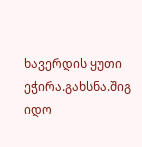ხავერდის ყუთი ეჭირა.გახსნა.შიგ იდო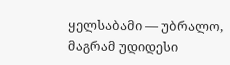ყელსაბამი — უბრალო, მაგრამ უდიდესი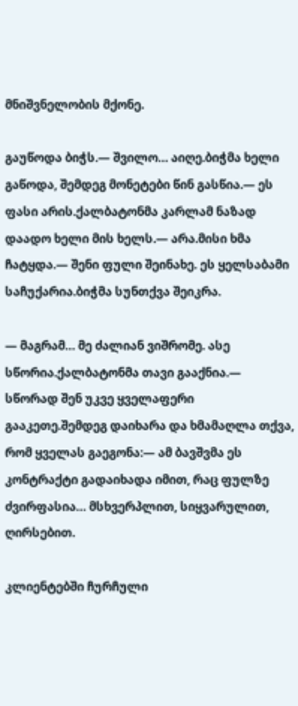მნიშვნელობის მქონე.

გაუწოდა ბიჭს.— შვილო… აიღე.ბიჭმა ხელი გაწოდა, შემდეგ მონეტები წინ გასწია.— ეს ფასი არის.ქალბატონმა კარლამ ნაზად დაადო ხელი მის ხელს.— არა.მისი ხმა ჩატყდა.— შენი ფული შეინახე. ეს ყელსაბამი საჩუქარია.ბიჭმა სუნთქვა შეიკრა.

— მაგრამ… მე ძალიან ვიშრომე. ასე სწორია.ქალბატონმა თავი გააქნია.— სწორად შენ უკვე ყველაფერი გააკეთე.შემდეგ დაიხარა და ხმამაღლა თქვა, რომ ყველას გაეგონა:— ამ ბავშვმა ეს კონტრაქტი გადაიხადა იმით, რაც ფულზე ძვირფასია… მსხვერპლით, სიყვარულით, ღირსებით.

კლიენტებში ჩურჩული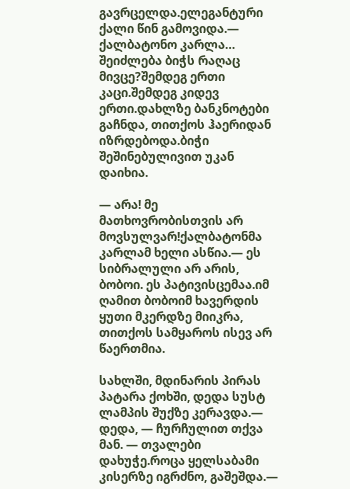გავრცელდა.ელეგანტური ქალი წინ გამოვიდა.— ქალბატონო კარლა… შეიძლება ბიჭს რაღაც მივცე?შემდეგ ერთი კაცი.შემდეგ კიდევ ერთი.დახლზე ბანკნოტები გაჩნდა, თითქოს ჰაერიდან იზრდებოდა.ბიჭი შეშინებულივით უკან დაიხია.

— არა! მე მათხოვრობისთვის არ მოვსულვარ!ქალბატონმა კარლამ ხელი ასწია.— ეს სიბრალული არ არის, ბობოი. ეს პატივისცემაა.იმ ღამით ბობოიმ ხავერდის ყუთი მკერდზე მიიკრა, თითქოს სამყაროს ისევ არ წაერთმია.

სახლში, მდინარის პირას პატარა ქოხში, დედა სუსტ ლამპის შუქზე კერავდა.— დედა, — ჩურჩულით თქვა მან. — თვალები დახუჭე.როცა ყელსაბამი კისერზე იგრძნო, გაშეშდა.—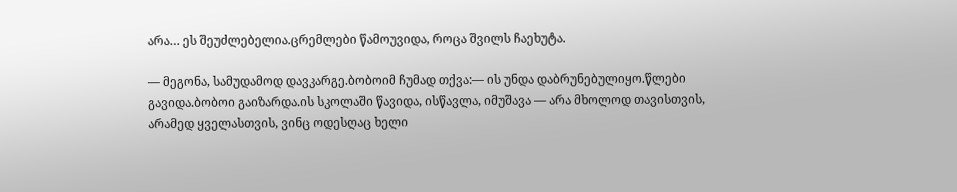არა… ეს შეუძლებელია.ცრემლები წამოუვიდა, როცა შვილს ჩაეხუტა.

— მეგონა, სამუდამოდ დავკარგე.ბობოიმ ჩუმად თქვა:— ის უნდა დაბრუნებულიყო.წლები გავიდა.ბობოი გაიზარდა.ის სკოლაში წავიდა, ისწავლა, იმუშავა — არა მხოლოდ თავისთვის, არამედ ყველასთვის, ვინც ოდესღაც ხელი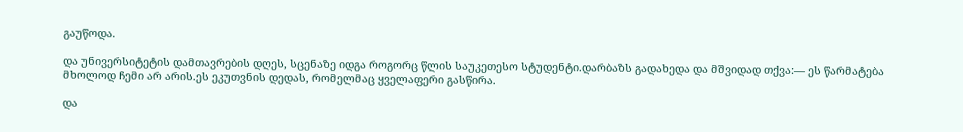გაუწოდა.

და უნივერსიტეტის დამთავრების დღეს, სცენაზე იდგა როგორც წლის საუკეთესო სტუდენტი.დარბაზს გადახედა და მშვიდად თქვა:— ეს წარმატება მხოლოდ ჩემი არ არის.ეს ეკუთვნის დედას, რომელმაც ყველაფერი გასწირა.

და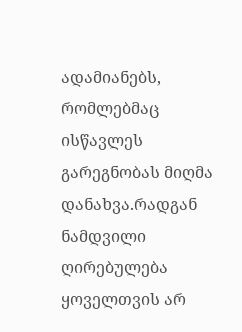ადამიანებს, რომლებმაც ისწავლეს გარეგნობას მიღმა დანახვა.რადგან ნამდვილი ღირებულება ყოველთვის არ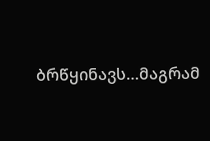ბრწყინავს…მაგრამ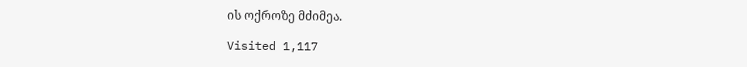ის ოქროზე მძიმეა.

Visited 1,117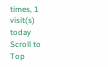times, 1 visit(s) today
Scroll to Top